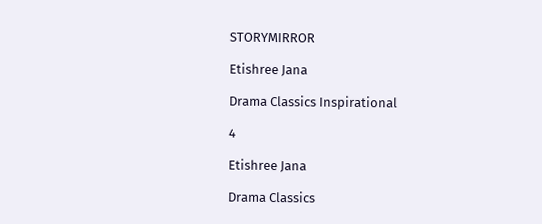STORYMIRROR

Etishree Jana

Drama Classics Inspirational

4

Etishree Jana

Drama Classics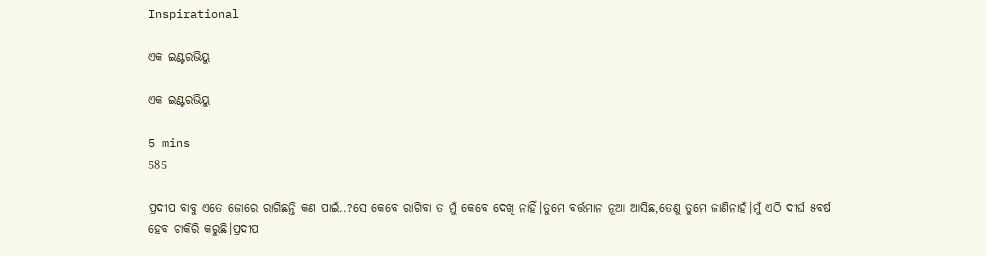Inspirational

ଏକ ଇଣ୍ଟରଭିୟୁ

ଏକ ଇଣ୍ଟରଭିୟୁ

5 mins
585

ପ୍ରଦୀପ ବାବୁ ଏତେ ଜୋରେ ରାଗିଛନ୍ତି କଣ ପାଇଁ..?ସେ କେବେ ରାଗିବା ତ ମୁଁ କେବେ ଦେଖି ନାହିଁ।ତୁମେ ବର୍ତ୍ତମାନ ନୂଆ ଆସିଛ,ତେଣୁ ତୁମେ ଜାଣିନାହଁ।ମୁଁ ଏଠି ଦୀର୍ଘ ୫ବର୍ଷ ହେବ ଚାକିରି କରୁଛି।ପ୍ରଦୀପ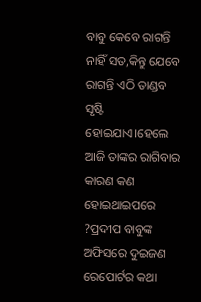ବାବୁ କେବେ ରାଗନ୍ତି ନାହିଁ ସତ,କିନ୍ତୁ ଯେବେ ରାଗନ୍ତି ଏଠି ତାଣ୍ଡବ ସୃଷ୍ଟି ହୋଇଯାଏ।ହେଲେ ଆଜି ତାଙ୍କର ରାଗିବାର କାରଣ କଣ ହୋଇଥାଇପରେ ?ପ୍ରଦୀପ ବାବୁଙ୍କ ଅଫିସରେ ଦୁଇଜଣ ରେପୋର୍ଟର କଥା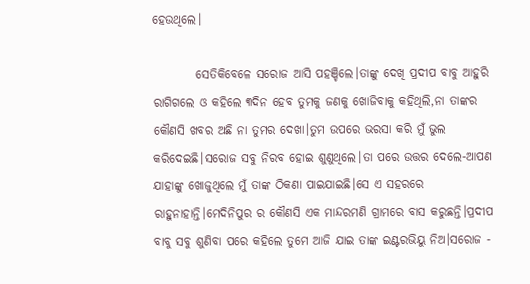ହେଉଥିଲେ।

         ସେତିକିବେଳେ ସରୋଜ ଆସି ପହଞ୍ଚିଲେ।ତାଙ୍କୁ ଦେଖି ପ୍ରଦୀପ ବାବୁ ଆହୁରି ରାଗିଗଲେ ଓ କହିଲେ ୩ଦିନ ହେବ ତୁମକୁ ଜଣକୁ ଖୋଜିବାକୁ କହିଥିଲି,ନା ତାଙ୍କର କୌଣସି ଖବର ଅଛି ନା ତୁମର ଦେଖା।ତୁମ ଉପରେ ଭରସା କରି ମୁଁ ଭୁଲ କରିଦେଇଛି।ସରୋଜ ସବୁ ନିରବ ହୋଇ ଶୁଣୁଥିଲେ।ତା ପରେ ଉତ୍ତର ଦେଲେ-ଆପଣ ଯାହାଙ୍କୁ ଖୋଜୁଥିଲେ ମୁଁ ତାଙ୍କ ଠିକଣା ପାଇଯାଇଛି।ସେ ଏ ସହରରେ ରାହୁନାହାନ୍ତି।ମେଦିନିପୁର ର କୌଣସି ଏକ ମାନ୍ଦରମଣି ଗ୍ରାମରେ ବାସ କରୁଛନ୍ତି।ପ୍ରଦୀପ ବାବୁ ସବୁ ଶୁଣିବା ପରେ କହିଲେ ତୁମେ ଆଜି ଯାଇ ତାଙ୍କ ଇଣ୍ଟରଭିୟୁ ନିଅ।ସରୋଜ -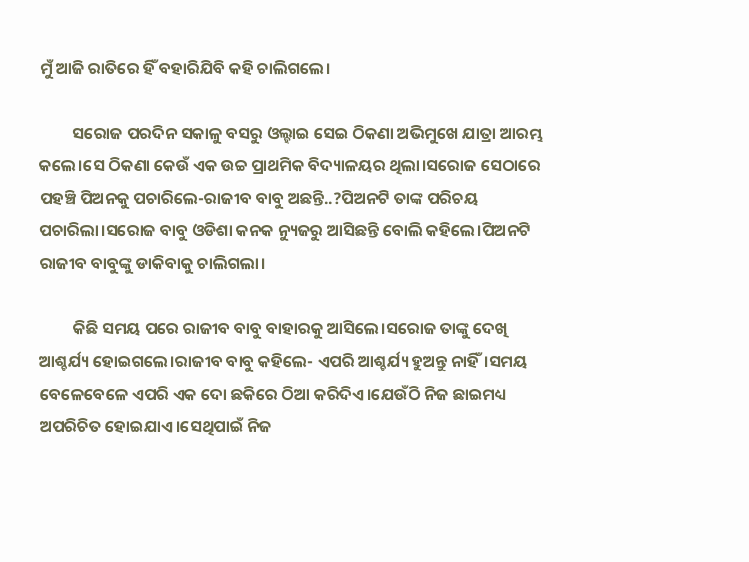ମୁଁ ଆଜି ରାତିରେ ହିଁ ବହାରିଯିବି କହି ଚାଲିଗଲେ।

         ସରୋଜ ପରଦିନ ସକାଳୁ ବସରୁ ଓଲ୍ହାଇ ସେଇ ଠିକଣା ଅଭିମୁଖେ ଯାତ୍ରା ଆରମ୍ଭ କଲେ।ସେ ଠିକଣା କେଉଁ ଏକ ଉଚ୍ଚ ପ୍ରାଥମିକ ବିଦ୍ୟାଳୟର ଥିଲା।ସରୋଜ ସେଠାରେ ପହଞ୍ଚି ପିଅନକୁ ପଚାରିଲେ-ରାଜୀବ ବାବୁ ଅଛନ୍ତି..?ପିଅନଟି ତାଙ୍କ ପରିଚୟ ପଚାରିଲା।ସରୋଜ ବାବୁ ଓଡିଶା କନକ ନ୍ୟୁଜରୁ ଆସିଛନ୍ତି ବୋଲି କହିଲେ।ପିଅନଟି ରାଜୀବ ବାବୁଙ୍କୁ ଡାକିବାକୁ ଚାଲିଗଲା।

         କିଛି ସମୟ ପରେ ରାଜୀବ ବାବୁ ବାହାରକୁ ଆସିଲେ।ସରୋଜ ତାଙ୍କୁ ଦେଖି ଆଶ୍ଚର୍ଯ୍ୟ ହୋଇଗଲେ।ରାଜୀବ ବାବୁ କହିଲେ- ଏପରି ଆଶ୍ଚର୍ଯ୍ୟ ହୁଅନ୍ତୁ ନାହିଁ।ସମୟ ବେଳେବେଳେ ଏପରି ଏକ ଦୋ ଛକିରେ ଠିଆ କରିଦିଏ।ଯେଉଁଠି ନିଜ ଛାଇମଧ୍ୟ ଅପରିଚିତ ହୋଇଯାଏ।ସେଥିପାଇଁ ନିଜ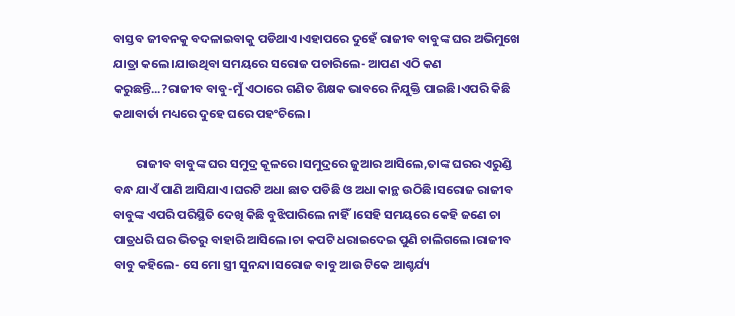ବାସ୍ତବ ଜୀବନକୁ ବଦଳାଇବାକୁ ପଡିଥାଏ।ଏହାପରେ ଦୁହେଁ ରାଜୀବ ବାବୁଙ୍କ ଘର ଅଭିମୁଖେ ଯାତ୍ରା କଲେ।ଯାଉଥିବା ସମୟରେ ସରୋଜ ପଚାରିଲେ- ଆପଣ ଏଠି କଣ କରୁଛନ୍ତି...?ରାଜୀବ ବାବୁ-ମୁଁ ଏଠାରେ ଗଣିତ ଶିକ୍ଷକ ଭାବରେ ନିଯୁକ୍ତି ପାଇଛି।ଏପରି କିଛି କଥାବାର୍ତା ମଧ୍ୟରେ ଦୁହେ ଘରେ ପହଂଚିଲେ।

        ରାଜୀବ ବାବୁଙ୍କ ଘର ସମୁଦ୍ର କୂଳରେ।ସମୁଦ୍ରରେ ଜୁଆର ଆସିଲେ,ତାଙ୍କ ଘରର ଏରୁଣ୍ଡି ବନ୍ଧ ଯାଏଁ ପାଣି ଆସିଯାଏ।ଘରଟି ଅଧା ଛାତ ପଡିଛି ଓ ଅଧା କାନ୍ଥ ଉଠିଛି।ସରୋଜ ରାଜୀବ ବାବୁଙ୍କ ଏପରି ପରିସ୍ଥିତି ଦେଖି କିଛି ବୁଝିପାରିଲେ ନାହିଁ।ସେହି ସମୟରେ କେହି ଜଣେ ଚା ପାତ୍ରଧରି ଘର ଭିତରୁ ବାହାରି ଆସିଲେ।ଚା କପଟି ଧରାଇଦେଇ ପୁଣି ଚାଲିଗଲେ।ରାଜୀବ ବାବୁ କହିଲେ- ସେ ମୋ ସ୍ତ୍ରୀ ସୁନନ୍ଦା।ସରୋଜ ବାବୁ ଆଉ ଟିକେ ଆଶ୍ଚର୍ଯ୍ୟ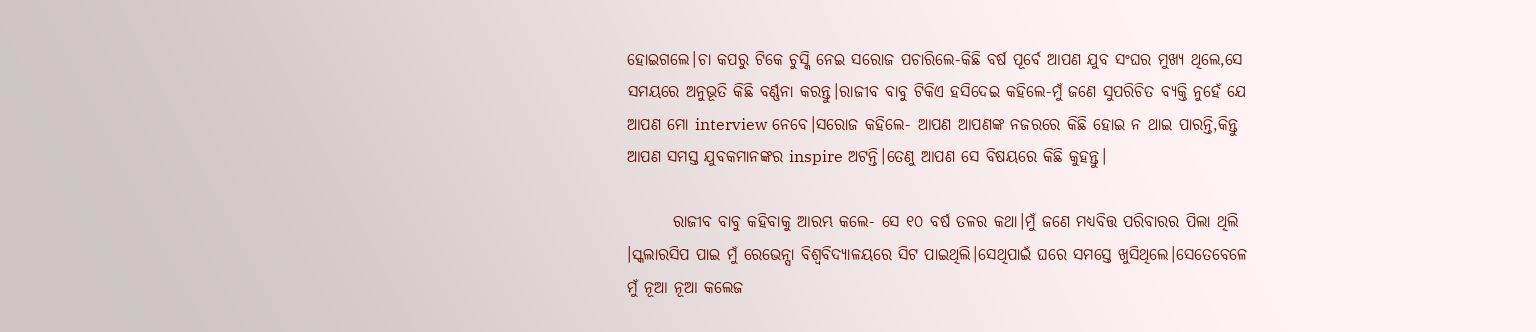ହୋଇଗଲେ।ଚା କପରୁ ଟିକେ ଚୁସ୍କି ନେଇ ସରୋଜ ପଚାରିଲେ-କିଛି ବର୍ଷ ପୂର୍ବେ ଆପଣ ଯୁବ ସଂଘର ମୁଖ୍ୟ ଥିଲେ,ସେ ସମୟରେ ଅନୁଭୂତି କିଛି ବର୍ଣ୍ଣନା କରନ୍ତୁ।ରାଜୀବ ବାବୁ ଟିକିଏ ହସିଦେଇ କହିଲେ-ମୁଁ ଜଣେ ସୁପରିଚିତ ବ୍ୟକ୍ତି ନୁହେଁ ଯେ ଆପଣ ମୋ interview ନେବେ।ସରୋଜ କହିଲେ- ଆପଣ ଆପଣଙ୍କ ନଜରରେ କିଛି ହୋଇ ନ ଥାଇ ପାରନ୍ତି,କିନ୍ତୁ ଆପଣ ସମସ୍ତ ଯୁବକମାନଙ୍କର inspire ଅଟନ୍ତି।ତେଣୁ ଆପଣ ସେ ବିଷୟରେ କିଛି କୁହନ୍ତୁ।

       ରାଜୀବ ବାବୁ କହିବାକୁ ଆରମ୍ଭ କଲେ- ସେ ୧୦ ବର୍ଷ ତଳର କଥା।ମୁଁ ଜଣେ ମଧ୍ୟବିତ୍ତ ପରିବାରର ପିଲା ଥିଲି ।ସ୍କଲାରସିପ ପାଇ ମୁଁ ରେଭେନ୍ସା ବିଶ୍ୱବିଦ୍ୟାଳୟରେ ସିଟ ପାଇଥିଲି।ସେଥିପାଇଁ ଘରେ ସମସ୍ତେ ଖୁସିଥିଲେ।ସେତେବେଳେ ମୁଁ ନୂଆ ନୂଆ କଲେଜ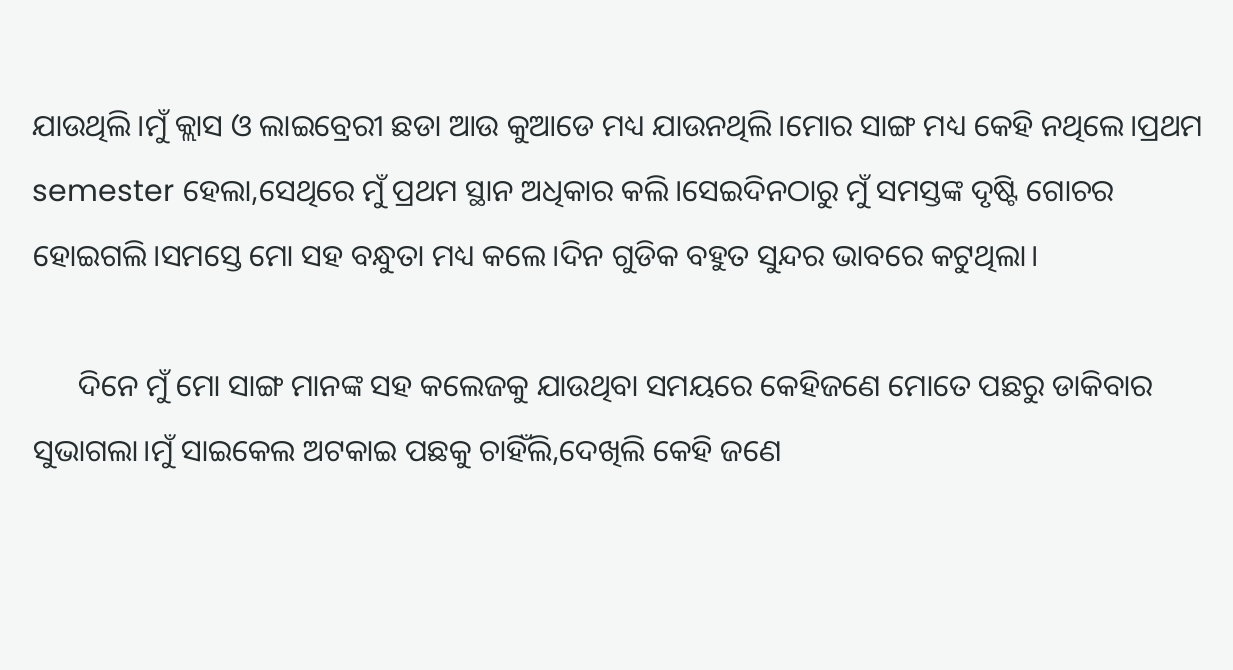ଯାଉଥିଲି।ମୁଁ କ୍ଲାସ ଓ ଲାଇବ୍ରେରୀ ଛଡା ଆଉ କୁଆଡେ ମଧ୍ୟ ଯାଉନଥିଲି।ମୋର ସାଙ୍ଗ ମଧ୍ୟ କେହି ନଥିଲେ।ପ୍ରଥମ semester ହେଲା,ସେଥିରେ ମୁଁ ପ୍ରଥମ ସ୍ଥାନ ଅଧିକାର କଲି।ସେଇଦିନଠାରୁ ମୁଁ ସମସ୍ତଙ୍କ ଦୃଷ୍ଟି ଗୋଚର ହୋଇଗଲି।ସମସ୍ତେ ମୋ ସହ ବନ୍ଧୁତା ମଧ୍ୟ କଲେ।ଦିନ ଗୁଡିକ ବହୁତ ସୁନ୍ଦର ଭାବରେ କଟୁଥିଲା।

      ଦିନେ ମୁଁ ମୋ ସାଙ୍ଗ ମାନଙ୍କ ସହ କଲେଜକୁ ଯାଉଥିବା ସମୟରେ କେହିଜଣେ ମୋତେ ପଛରୁ ଡାକିବାର ସୁଭାଗଲା।ମୁଁ ସାଇକେଲ ଅଟକାଇ ପଛକୁ ଚାହିଁଲି,ଦେଖିଲି କେହି ଜଣେ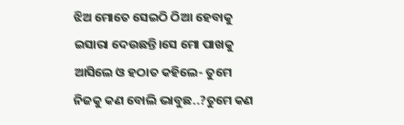ଝିଅ ମୋତେ ସେଇଠି ଠିଆ ହେବାକୁ ଇସାରା ଦେଉଛନ୍ତି।ସେ ମୋ ପାଖକୁ ଆସିଲେ ଓ ହଠାତ କହିଲେ- ତୁମେ ନିଜକୁ କଣ ବୋଲି ଭାବୁଛ..?ତୁମେ କଣ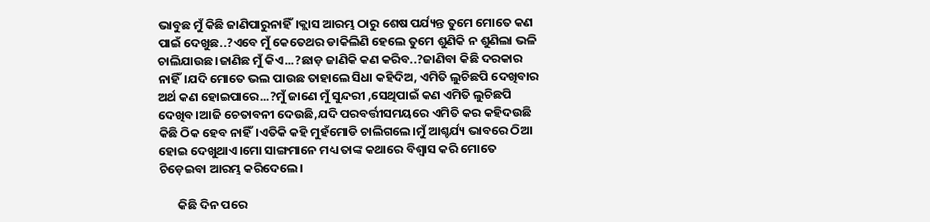ଭାବୁଛ ମୁଁ କିଛି ଜାଣିପାରୁନାହିଁ।କ୍ଲାସ ଆରମ୍ଭ ଠାରୁ ଶେଷ ପର୍ଯ୍ୟନ୍ତ ତୁମେ ମୋତେ କଣ ପାଇଁ ଦେଖୁଛ..?ଏବେ ମୁଁ କେତେଥର ଡାକିଲିଣି ହେଲେ ତୁମେ ଶୁଣିକି ନ ଶୁଣିଲା ଭଳି ଚାଲିଯାଉଛ।ଜାଣିଛ ମୁଁ କିଏ...?ଛାଡ଼ ଜାଣିକି କଣ କରିବ..?ଜାଣିବା କିଛି ଦରକାର ନାହିଁ।ଯଦି ମୋତେ ଭଲ ପାଉଛ ତାହାଲେ ସିଧା କହିଦିଅ, ଏମିତି ଲୁଚିଛପି ଦେଖିବାର ଅର୍ଥ କଣ ହୋଇପାରେ...?ମୁଁ ଜାଣେ ମୁଁ ସୁନ୍ଦରୀ ,ସେଥିପାଇଁ କଣ ଏମିତି ଲୁଚିଛପି ଦେଖିବ।ଆଜି ଚେତାବନୀ ଦେଉଛି,ଯଦି ପରବର୍ତ୍ତୀସମୟରେ ଏମିତି କର କହିଦଉଛି କିଛି ଠିକ ହେବ ନାହିଁ।ଏତିକି କହି ମୁହଁମୋଡି ଚାଲିଗଲେ।ମୁଁ ଆଶ୍ଚର୍ଯ୍ୟ ଭାବରେ ଠିଆ ହୋଇ ଦେଖୁଥାଏ।ମୋ ସାଙ୍ଗମାନେ ମଧ୍ୟ ତାଙ୍କ କଥାରେ ବିଶ୍ୱାସ କରି ମୋତେ ଚିଡ଼େଇବା ଆରମ୍ଭ କରିଦେଲେ।

       କିଛି ଦିନ ପରେ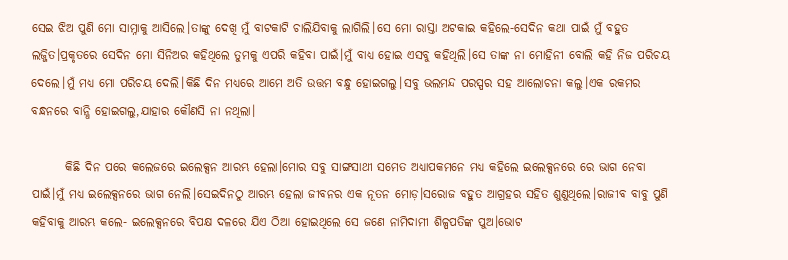ସେଇ ଝିଅ ପୁଣି ମୋ ସାମ୍ନାକୁ ଆସିଲେ।ତାଙ୍କୁ ଦେଖି ମୁଁ ବାଟକାଟି ଚାଲିଯିବାକୁ ଲାଗିଲି।ସେ ମୋ ରାସ୍ତା ଅଟକାଇ କହିଲେ-ସେଦିନ କଥା ପାଇଁ ମୁଁ ବହୁତ ଲଜ୍ଜିତ।ପ୍ରକୃତରେ ସେଦିନ ମୋ ସିନିଅର କହିଥିଲେ ତୁମକୁ ଏପରି କହିବା ପାଇଁ।ମୁଁ ବାଧ୍ୟ ହୋଇ ଏସବୁ କହିଥିଲି।ସେ ତାଙ୍କ ନା ମୋହିନୀ ବୋଲି କହି ନିଜ ପରିଚୟ ଦେଲେ।ମୁଁ ମଧ୍ୟ ମୋ ପରିଚୟ ଦେଲି।କିଛି ଦିନ ମଧ୍ୟରେ ଆମେ ଅତି ଉତ୍ତମ ବନ୍ଧୁ ହୋଇଗଲୁ।ସବୁ ଭଲମନ୍ଦ ପରସ୍ପର ସହ ଆଲୋଚନା କଲୁ।ଏକ ରକମର ବନ୍ଧନରେ ବାନ୍ଧି ହୋଇଗଲୁ,ଯାହାର କୌଣସି ନା ନଥିଲା।

       କିଛି ଦିନ ପରେ କଲେଜରେ ଇଲେକ୍ସନ ଆରମ୍ଭ ହେଲା।ମୋର ସବୁ ସାଙ୍ଗସାଥୀ ସମେତ ଅଧ୍ୟାପକମନେ ମଧ୍ୟ କହିଲେ ଇଲେକ୍ସନରେ ରେ ଭାଗ ନେବା ପାଇଁ।ମୁଁ ମଧ୍ୟ ଇଲେକ୍ସନରେ ଭାଗ ନେଲି।ସେଇଦିନଠୁ ଆରମ୍ଭ ହେଲା ଜୀବନର ଏକ ନୂତନ ମୋଡ଼।ସରୋଜ ବହୁତ ଆଗ୍ରହର ସହିତ ଶୁଣୁଥିଲେ।ରାଜୀବ ବାବୁ ପୁଣି କହିବାକୁ ଆରମ୍ଭ କଲେ- ଇଲେକ୍ସନରେ ବିପକ୍ଷ ଦଳରେ ଯିଏ ଠିଆ ହୋଇଥିଲେ ସେ ଜଣେ ନାମିଦାମୀ ଶିଳ୍ପପତିଙ୍କ ପୁଅ।ଭୋଟ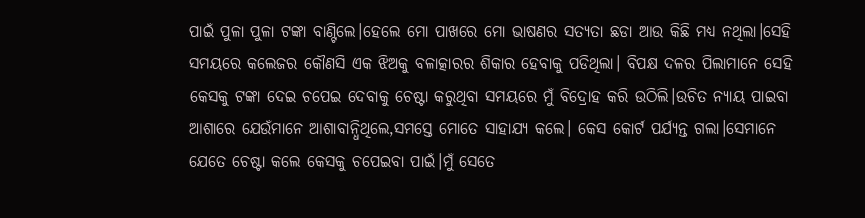ପାଇଁ ପୁଳା ପୁଳା ଟଙ୍କା ବାଣ୍ଟିଲେ।ହେଲେ ମୋ ପାଖରେ ମୋ ଭାଷଣର ସତ୍ୟତା ଛଡା ଆଉ କିଛି ମଧ୍ୟ ନଥିଲା।ସେହି ସମୟରେ କଲେଜର କୌଣସି ଏକ ଝିଅକୁ ବଳାତ୍କାରର ଶିକାର ହେବାକୁ ପଡିଥିଲା। ବିପକ୍ଷ ଦଳର ପିଲାମାନେ ସେହି କେସକୁ ଟଙ୍କା ଦେଇ ଚପେଇ ଦେବାକୁ ଚେଷ୍ଟା କରୁଥିବା ସମୟରେ ମୁଁ ବିଦ୍ରୋହ କରି ଉଠିଲି।ଉଚିତ ନ୍ୟାୟ ପାଇବା ଆଶାରେ ଯେଉଁମାନେ ଆଶାବାନ୍ଧିଥିଲେ,ସମସ୍ତେ ମୋତେ ସାହାଯ୍ୟ କଲେ। କେସ କୋର୍ଟ ପର୍ଯ୍ୟନ୍ତ ଗଲା।ସେମାନେ ଯେତେ ଚେଷ୍ଟା କଲେ କେସକୁ ଚପେଇବା ପାଇଁ।ମୁଁ ସେତେ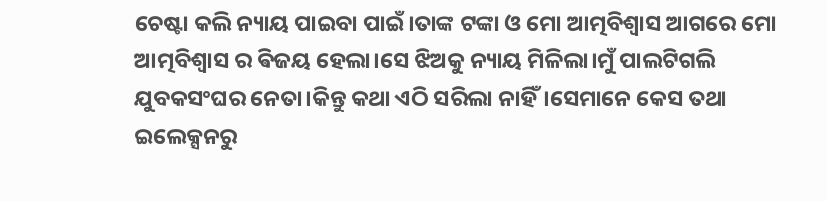ଚେଷ୍ଟା କଲି ନ୍ୟାୟ ପାଇବା ପାଇଁ।ତାଙ୍କ ଟଙ୍କା ଓ ମୋ ଆତ୍ମବିଶ୍ବାସ ଆଗରେ ମୋ ଆତ୍ମବିଶ୍ବାସ ର ଵିଜୟ ହେଲା।ସେ ଝିଅକୁ ନ୍ୟାୟ ମିଳିଲା।ମୁଁ ପାଲଟିଗଲି ଯୁବକସଂଘର ନେତା।କିନ୍ତୁ କଥା ଏଠି ସରିଲା ନାହିଁ।ସେମାନେ କେସ ତଥା ଇଲେକ୍ସନରୁ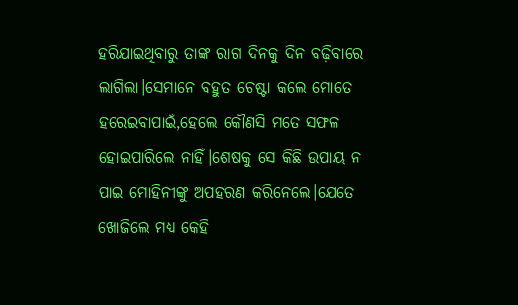ହରିଯାଇଥିବାରୁ ତାଙ୍କ ରାଗ ଦିନକୁ ଦିନ ବଢ଼ିବାରେ ଲାଗିଲା।ସେମାନେ ବହୁତ ଚେଷ୍ଟା କଲେ ମୋତେ ହରେଇବାପାଇଁ,ହେଲେ କୌଣସି ମତେ ସଫଳ ହୋଇପାରିଲେ ନାହିଁ।ଶେଷକୁ ସେ କିଛି ଉପାୟ ନ ପାଇ ମୋହିନୀଙ୍କୁ ଅପହରଣ କରିନେଲେ।ଯେତେ ଖୋଜିଲେ ମଧ୍ୟ କେହି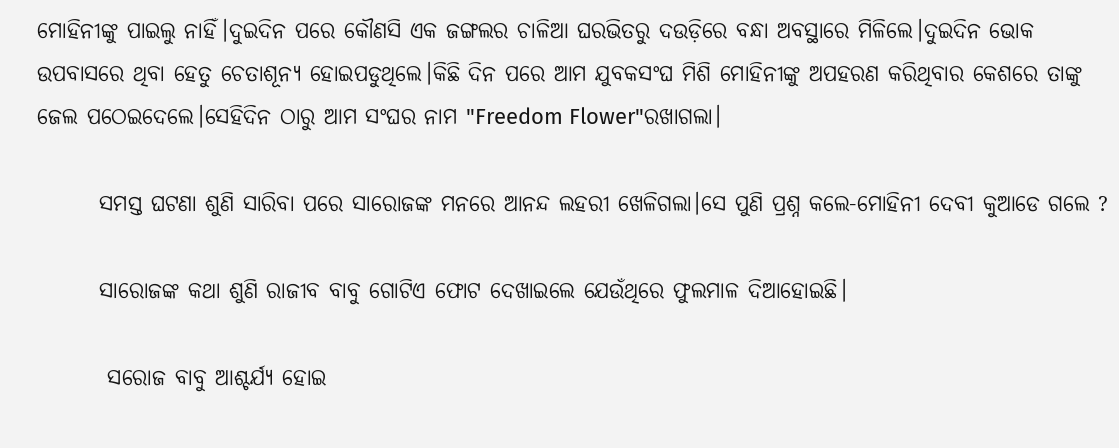ମୋହିନୀଙ୍କୁ ପାଇଲୁ ନାହିଁ।ଦୁଇଦିନ ପରେ କୌଣସି ଏକ ଜଙ୍ଗଲର ଚାଳିଆ ଘରଭିତରୁ ଦଉଡ଼ିରେ ବନ୍ଧା ଅବସ୍ଥାରେ ମିଳିଲେ।ଦୁଇଦିନ ଭୋକ ଉପବାସରେ ଥିବା ହେତୁ ଚେତାଶୂନ୍ୟ ହୋଇପଡୁଥିଲେ।କିଛି ଦିନ ପରେ ଆମ ଯୁବକସଂଘ ମିଶି ମୋହିନୀଙ୍କୁ ଅପହରଣ କରିଥିବାର କେଶରେ ତାଙ୍କୁ ଜେଲ ପଠେଇଦେଲେ।ସେହିଦିନ ଠାରୁ ଆମ ସଂଘର ନାମ "Freedom Flower"ରଖାଗଲା।

       ସମସ୍ତ ଘଟଣା ଶୁଣି ସାରିବା ପରେ ସାରୋଜଙ୍କ ମନରେ ଆନନ୍ଦ ଲହରୀ ଖେଳିଗଲା।ସେ ପୁଣି ପ୍ରଶ୍ନ କଲେ-ମୋହିନୀ ଦେବୀ କୁଆଡେ ଗଲେ ?

       ସାରୋଜଙ୍କ କଥା ଶୁଣି ରାଜୀବ ବାବୁ ଗୋଟିଏ ଫୋଟ ଦେଖାଇଲେ ଯେଉଁଥିରେ ଫୁଲମାଳ ଦିଆହୋଇଛି।

        ସରୋଜ ବାବୁ ଆଶ୍ଚର୍ଯ୍ୟ ହୋଇ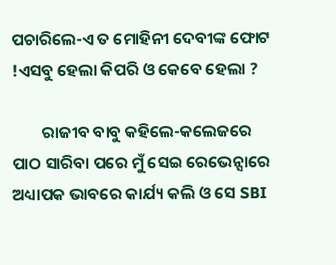ପଚାରିଲେ-ଏ ତ ମୋହିନୀ ଦେବୀଙ୍କ ଫୋଟ !ଏସବୁ ହେଲା କିପରି ଓ କେବେ ହେଲା ?

        ରାଜୀବ ବାବୁ କହିଲେ-କଲେଜରେ ପାଠ ସାରିବା ପରେ ମୁଁ ସେଇ ରେଭେନ୍ସାରେ ଅଧ୍ୟାପକ ଭାବରେ କାର୍ଯ୍ୟ କଲି ଓ ସେ SBI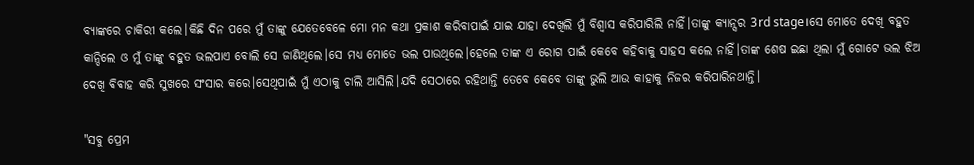ବ୍ୟାଙ୍କରେ ଚାକିରୀ କଲେ।କିଛି ଦିନ ପରେ ମୁଁ ତାଙ୍କୁ ଯେତେବେଳେ ମୋ ମନ କଥା ପ୍ରକାଶ କରିବାପାଇଁ ଯାଇ ଯାହା ଦେଖିଲି ମୁଁ ବିଶ୍ୱାସ କରିପାରିଲି ନାହିଁ।ତାଙ୍କୁ କ୍ୟାନ୍ସର 3rd stage।ସେ ମୋତେ ଦେଖି ବହୁତ କାନ୍ଦିଲେ ଓ ମୁଁ ତାଙ୍କୁ ବହୁତ ଭଲପାଏ ବୋଲି ସେ ଜାଣିଥିଲେ।ସେ ମଧ୍ୟ ମୋତେ ଭଲ ପାଉଥିଲେ।ହେଲେ ତାଙ୍କ ଏ ରୋଗ ପାଇଁ କେବେ କହିବାକୁ ସାହସ କଲେ ନାହିଁ।ତାଙ୍କ ଶେଷ ଇଛା ଥିଲା ମୁଁ ଗୋଟେ ଭଲ ଝିଅ ଦେଖି ଵିଵାହ କରି ସୁଖରେ ସଂସାର କରେ।ସେଥିପାଇଁ ମୁଁ ଏଠାକୁ ଚାଲି ଆସିଲି।ଯଦି ସେଠାରେ ରହିଥାନ୍ତି ତେବେ କେବେ ତାଙ୍କୁ ଭୁଲି ଆଉ କାହାକୁ ନିଜର କରିପାରିନଥାନ୍ତି।

"ସବୁ ପ୍ରେମ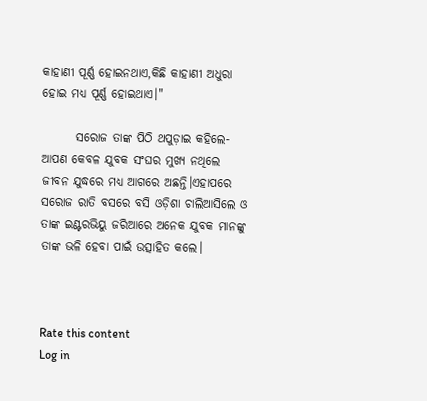କାହାଣୀ ପୂର୍ଣ୍ଣ ହୋଇନଥାଏ,କିଛି କାହାଣୀ ଅଧୁରା ହୋଇ ମଧ୍ୟ ପୂର୍ଣ୍ଣ ହୋଇଥାଏ।"

       ସରୋଜ ତାଙ୍କ ପିଠି ଥପୁଡ଼ାଇ କହିଲେ-ଆପଣ କେବଳ ଯୁବକ ସଂଘର ମୁଖ୍ୟ ନଥିଲେ ଜୀବନ ଯୁଦ୍ଧରେ ମଧ୍ୟ ଆଗରେ ଅଛନ୍ତି।ଏହାପରେ ସରୋଜ ରାତି ବସରେ ବସି ଓଡ଼ିଶା ଚାଲିଆସିଲେ ଓ ତାଙ୍କ ଇଣ୍ଟରଭିୟୁ ଜରିଆରେ ଅନେକ ଯୁବକ ମାନଙ୍କୁ ତାଙ୍କ ଭଳି ହେବା ପାଇଁ ଉତ୍ସାହିତ କଲେ।



Rate this content
Log in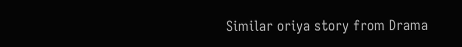Similar oriya story from Drama